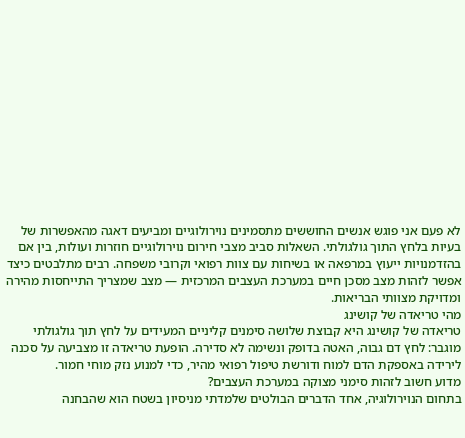לא פעם אני פוגש אנשים החוששים מתסמינים נוירולוגיים ומביעים דאגה מהאפשרות של בעיות בלחץ התוך גולגולתי. השאלות סביב מצבי חירום נוירולוגיים חוזרות ועולות, בין אם בהזדמנויות ייעוץ במרפאה או בשיחות עם צוות רפואי וקרובי משפחה. רבים מתלבטים כיצד אפשר לזהות מצב מסכן חיים במערכת העצבים המרכזית — מצב שמצריך התייחסות מהירה ומדויקת מצוותי הבריאות.
מהי טריאדה של קושינג
טריאדה של קושינג היא קבוצת שלושה סימנים קליניים המעידים על לחץ תוך גולגולתי מוגבר: לחץ דם גבוה, האטה בדופק ונשימה לא סדירה. הופעת טריאדה זו מצביעה על סכנה לירידה באספקת הדם למוח ודורשת טיפול רפואי מהיר, כדי למנוע נזק מוחי חמור.
מדוע חשוב לזהות סימני מצוקה במערכת העצבים?
בתחום הנוירולוגיה, אחד הדברים הבולטים שלמדתי מניסיון בשטח הוא שהבחנה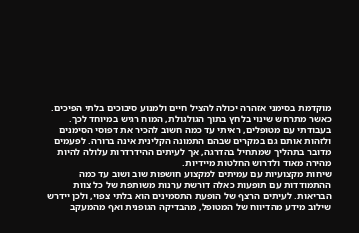מוקדמת בסימני אזהרה יכולה להציל חיים ולמנוע סיבוכים בלתי הפיכים. כאשר מתרחש שינוי בלחץ בתוך הגולגולת, המוח רגיש במיוחד לכך. בעבודתי עם מטופלים, ראיתי עד כמה חשוב להכיר את דפוסי הסימנים ולזהות אותם גם במקרים שבהם התמונה הקלינית אינה ברורה. לפעמים מדובר בתהליך שמתחיל בהדרגה, אך לעיתים ההידרדרות עלולה להיות מהירה מאוד ולדרוש החלטות מיידיות.
שיחות מקצועיות עם עמיתים למקצוע חושפות שוב ושוב עד כמה ההתמודדות עם תופעות כאלה דורשת ערנות משותפת של כל צוות הבריאות. לעיתים הרצף של הופעת התסמינים הוא בלתי צפוי, ולכן יידרש שילוב מידע מהדיווח של המטופל, מהבדיקה הגופנית ואף מהמעקב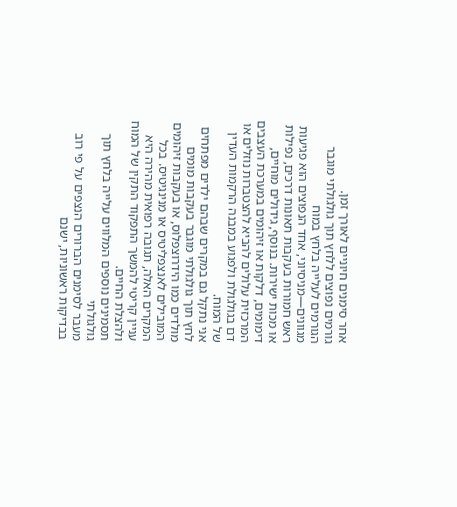אחר סימנים חיוניים לאורך זמן.
גורמים נפוצים ללחץ תוך גולגולתי מוגבר
הגורמים לעלייה בלחץ במוח מגוונים—מניסיוני, אחד הנפוצים הוא פגיעות ראש חמורות בעקבות תאונות דרכים, נפילות או מכות ישירות. בנוסף, גידולים מוחיים, דימומים, דלקות או זיהומים במערכת העצבים המרכזית עלולים להביא להצטברות נוזלים או דם בגולגולת ולפגוע במבנה הרקמות העדין של המוח.
אני נתקל גם במקרים שבהם ילדים מפתחים לחץ תוך גולגולתי מוגבר בעקבות מומים מולדים כמו הידרוצפלוס, או בעקבות זיהומים המובילים לאנצפליטיס או מנינגיטיס. בכל המקרים האלה, תגובה רפואית מהירה היא עניין קריטי להמשך התפקוד התקין של המוח ולהצלת החיים.
תסמינים נוספים המלווים עלייה בלחץ תוך גולגולתי
מעבר לסימנים הברורים הנצפים על פי רוב בבדיקות ראשוניות, ישנם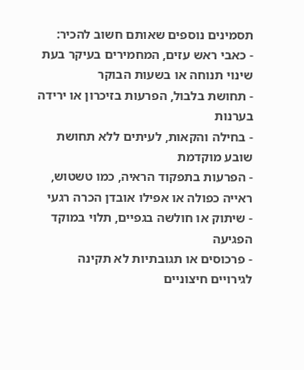תסמינים נוספים שאותם חשוב להכיר:
- כאבי ראש עזים, המחמירים בעיקר בעת שינוי תנוחה או בשעות הבוקר
- תחושת בלבול, הפרעות בזיכרון או ירידה בערנות
- בחילה והקאות, לעיתים ללא תחושת שובע מוקדמת
- הפרעות בתפקוד הראיה, כמו טשטוש, ראייה כפולה או אפילו אובדן הכרה רגעי
- שיתוק או חולשה בגפיים, תלוי במוקד הפגיעה
- פרכוסים או תגובתיות לא תקינה לגירויים חיצוניים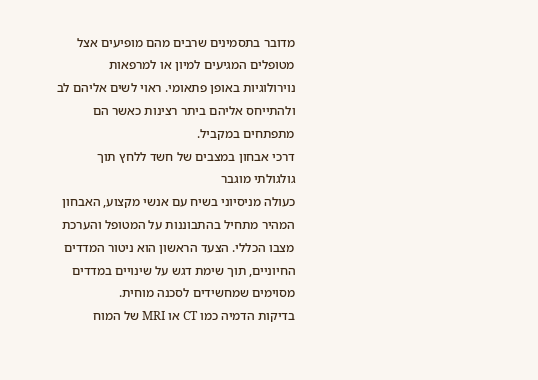מדובר בתסמינים שרבים מהם מופיעים אצל מטופלים המגיעים למיון או למרפאות נוירולוגיות באופן פתאומי. ראוי לשים אליהם לב ולהתייחס אליהם ביתר רצינות כאשר הם מתפתחים במקביל.
דרכי אבחון במצבים של חשד ללחץ תוך גולגולתי מוגבר
כעולה מניסיוני בשיח עם אנשי מקצוע, האבחון המהיר מתחיל בהתבוננות על המטופל והערכת מצבו הכללי. הצעד הראשון הוא ניטור המדדים החיוניים, תוך שימת דגש על שינויים במדדים מסוימים שמחשידים לסכנה מוחית.
בדיקות הדמיה כמו CT או MRI של המוח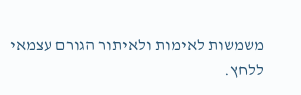משמשות לאימות ולאיתור הגורם עצמאי ללחץ.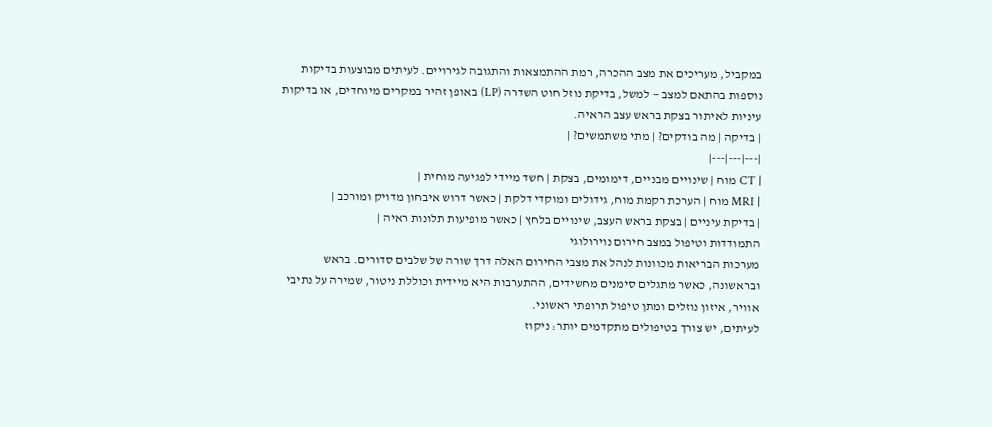במקביל, מעריכים את מצב ההכרה, רמת ההתמצאות והתגובה לגירויים. לעיתים מבוצעות בדיקות נוספות בהתאם למצב — למשל, בדיקת נוזל חוט השדרה (LP) באופן זהיר במקרים מיוחדים, או בדיקות עיניות לאיתור בצקת בראש עצב הראיה.
| בדיקה | מה בודקים? | מתי משתמשים? |
|---|---|---|
| CT מוח | שינויים מבניים, דימומים, בצקת | חשד מיידי לפגיעה מוחית |
| MRI מוח | הערכת רקמת מוח, גידולים ומוקדי דלקת | כאשר דרוש איבחון מדויק ומורכב |
| בדיקת עיניים | בצקת בראש העצב, שינויים בלחץ | כאשר מופיעות תלונות ראיה |
התמודדות וטיפול במצב חירום נוירולוגי
מערכות הבריאות מכוונות לנהל את מצבי החירום האלה דרך שורה של שלבים סדורים. בראש ובראשונה, כאשר מתגלים סימנים מחשידים, ההתערבות היא מיידית וכוללת ניטור, שמירה על נתיבי אוויר, איזון נוזלים ומתן טיפול תרופתי ראשוני.
לעיתים, יש צורך בטיפולים מתקדמים יותר: ניקוז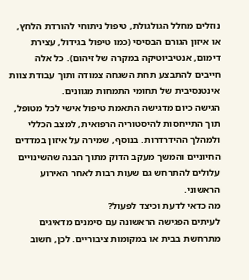נוזלים מחלל הגולגולת, טיפול ניתוחי להורדת הלחץ, או איזון הגורם הבסיסי (כמו טיפול בגידול, עצירת דימום, אנטיביוטיקה במקרה של זיהום). כל אלה חייבים להתבצע תחת השגחה צמודה ותוך עבודת צוות אינטנסיבית של תחומי התמחות מגוונים.
הגישה כיום מדגישה התאמת טיפול אישי לכל מטופל, תוך התייחסות להיסטוריה הרפואית, למצב הכללי ולמהלך ההידרדרות. בנוסף, שמירה על איזון במדדים החיוניים והמשך מעקב הדוק מתוך הבנה שהשינויים עלולים להתרחש גם שעות רבות לאחר האירוע הראשוני.
מה כדאי לדעת וכיצד לפעול?
לעיתים הפגישה הראשונה עם סימנים מדאיגים מתרחשת בבית או במקומות ציבוריים. לכן, חשוב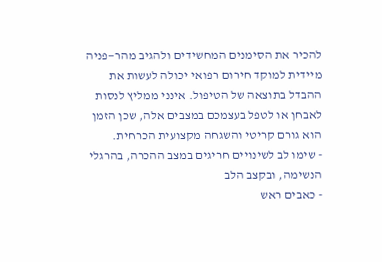להכיר את הסימנים המחשידים ולהגיב מהר—פניה מיידית למוקד חירום רפואי יכולה לעשות את ההבדל בתוצאה של הטיפול. אינני ממליץ לנסות לאבחן או לטפל בעצמכם במצבים אלה, שכן הזמן הוא גורם קריטי והשגחה מקצועית הכרחית.
- שימו לב לשינויים חריגים במצב ההכרה, בהרגלי הנשימה, ובקצב הלב
- כאבים ראש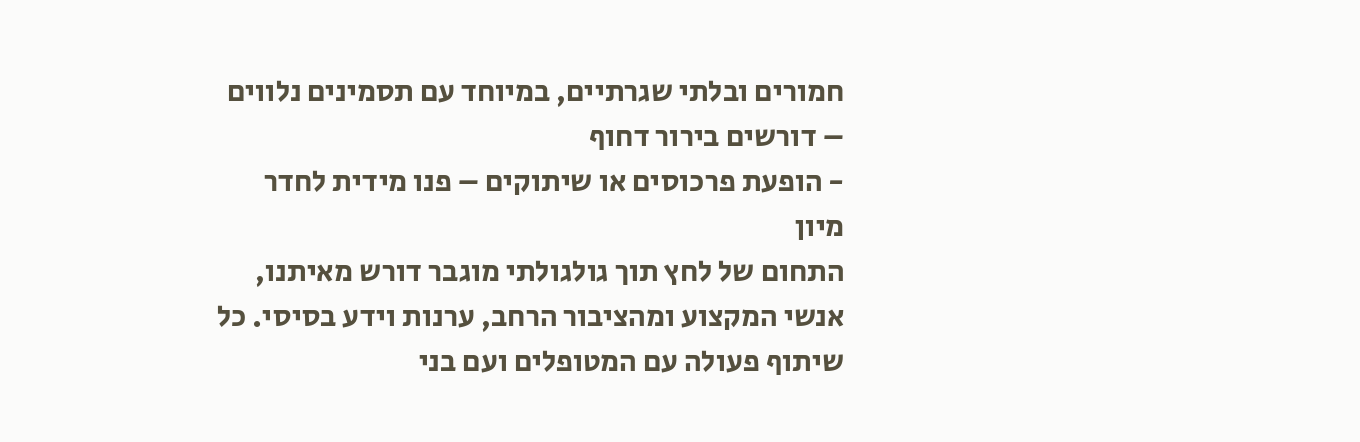חמורים ובלתי שגרתיים, במיוחד עם תסמינים נלווים – דורשים בירור דחוף
- הופעת פרכוסים או שיתוקים – פנו מידית לחדר מיון
התחום של לחץ תוך גולגולתי מוגבר דורש מאיתנו, אנשי המקצוע ומהציבור הרחב, ערנות וידע בסיסי. כל שיתוף פעולה עם המטופלים ועם בני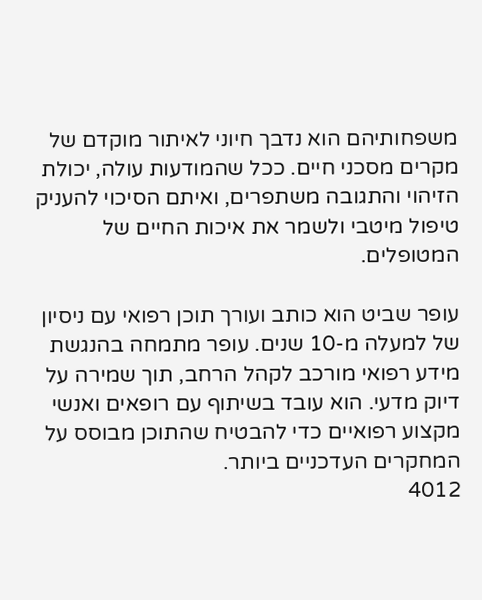משפחותיהם הוא נדבך חיוני לאיתור מוקדם של מקרים מסכני חיים. ככל שהמודעות עולה, יכולת הזיהוי והתגובה משתפרים, ואיתם הסיכוי להעניק טיפול מיטבי ולשמר את איכות החיים של המטופלים.

עופר שביט הוא כותב ועורך תוכן רפואי עם ניסיון של למעלה מ-10 שנים. עופר מתמחה בהנגשת מידע רפואי מורכב לקהל הרחב, תוך שמירה על דיוק מדעי. הוא עובד בשיתוף עם רופאים ואנשי מקצוע רפואיים כדי להבטיח שהתוכן מבוסס על המחקרים העדכניים ביותר.
4012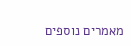מאמרים נוספים